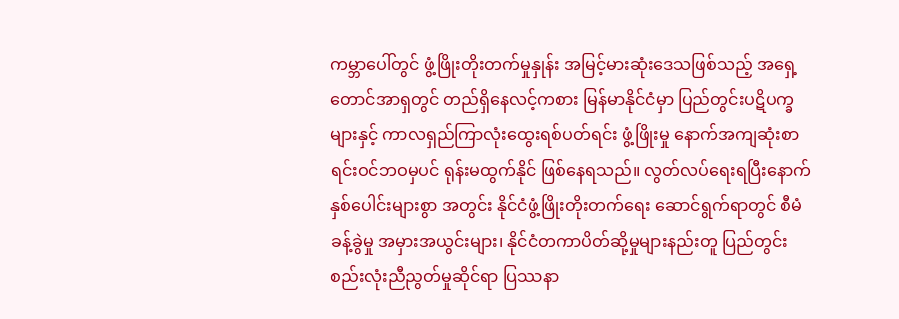ကမ္ဘာပေါ်တွင် ဖွံ့ဖြိုးတိုးတက်မှုနှုန်း အမြင့်မားဆုံးဒေသဖြစ်သည့် အရှေ့တောင်အာရှတွင် တည်ရှိနေလင့်ကစား မြန်မာနိုင်ငံမှာ ပြည်တွင်းပဋိပက္ခများနှင့် ကာလရှည်ကြာလုံးထွေးရစ်ပတ်ရင်း ဖွံ့ဖြိုးမှု နောက်အကျဆုံးစာရင်းဝင်ဘဝမှပင် ရုန်းမထွက်နိုင် ဖြစ်နေရသည်။ လွတ်လပ်ရေးရပြီးနောက် နှစ်ပေါင်းများစွာ အတွင်း နိုင်ငံဖွံ့ဖြိုးတိုးတက်ရေး ဆောင်ရွက်ရာတွင် စီမံခန့်ခွဲမှု အမှားအယွင်းများ၊ နိုင်ငံတကာပိတ်ဆို့မှုများနည်းတူ ပြည်တွင်း စည်းလုံးညီညွတ်မှုဆိုင်ရာ ပြဿနာ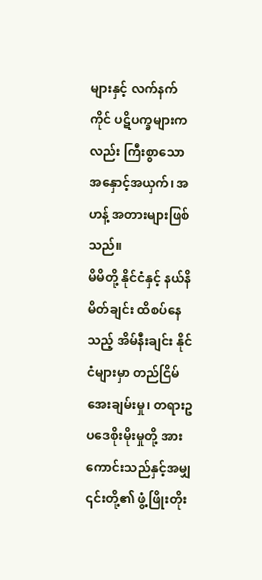များနှင့် လက်နက်ကိုင် ပဋိပက္ခများကလည်း ကြီးစွာသော အနှောင့်အယှက်၊ အဟန့် အတားများဖြစ်သည်။
မိမိတို့ နိုင်ငံနှင့် နယ်နိမိတ်ချင်း ထိစပ်နေသည့် အိမ်နီးချင်း နိုင်ငံများမှာ တည်ငြိမ်အေးချမ်းမှု၊ တရားဥပဒေစိုးမိုးမှုတို့ အားကောင်းသည်နှင့်အမျှ ၎င်းတို့၏ ဖွံ့ဖြိုးတိုး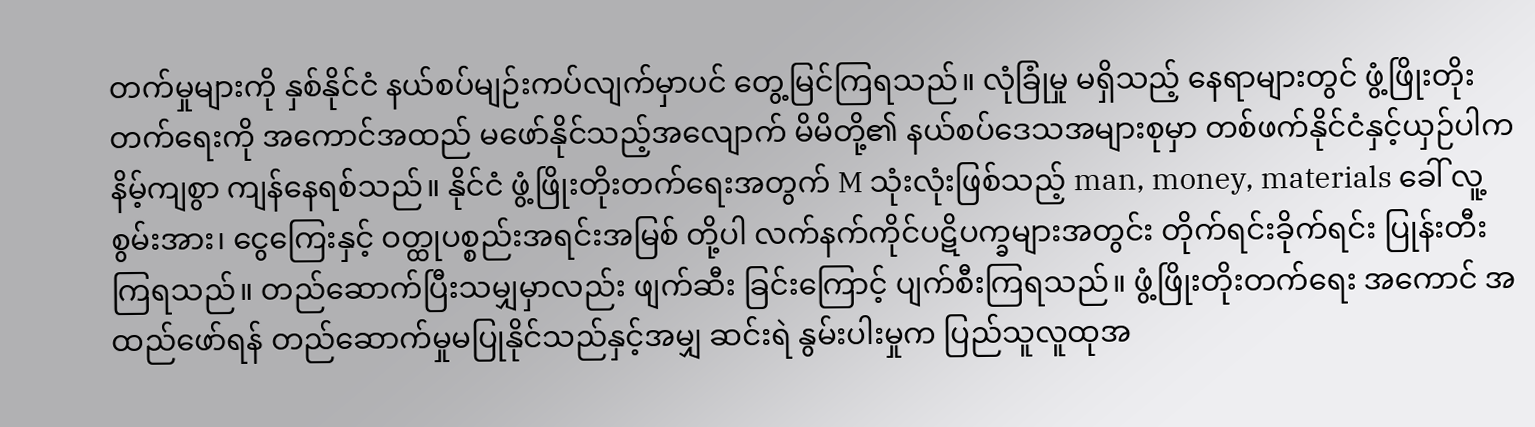တက်မှုများကို နှစ်နိုင်ငံ နယ်စပ်မျဉ်းကပ်လျက်မှာပင် တွေ့မြင်ကြရသည်။ လုံခြုံမှု မရှိသည့် နေရာများတွင် ဖွံ့ဖြိုးတိုးတက်ရေးကို အကောင်အထည် မဖော်နိုင်သည့်အလျောက် မိမိတို့၏ နယ်စပ်ဒေသအများစုမှာ တစ်ဖက်နိုင်ငံနှင့်ယှဉ်ပါက နိမ့်ကျစွာ ကျန်နေရစ်သည်။ နိုင်ငံ ဖွံ့ဖြိုးတိုးတက်ရေးအတွက် M သုံးလုံးဖြစ်သည့် man, money, materials ခေါ် လူ့စွမ်းအား၊ ငွေကြေးနှင့် ဝတ္ထုပစ္စည်းအရင်းအမြစ် တို့ပါ လက်နက်ကိုင်ပဋိပက္ခများအတွင်း တိုက်ရင်းခိုက်ရင်း ပြုန်းတီးကြရသည်။ တည်ဆောက်ပြီးသမျှမှာလည်း ဖျက်ဆီး ခြင်းကြောင့် ပျက်စီးကြရသည်။ ဖွံ့ဖြိုးတိုးတက်ရေး အကောင် အထည်ဖော်ရန် တည်ဆောက်မှုမပြုနိုင်သည်နှင့်အမျှ ဆင်းရဲ နွမ်းပါးမှုက ပြည်သူလူထုအ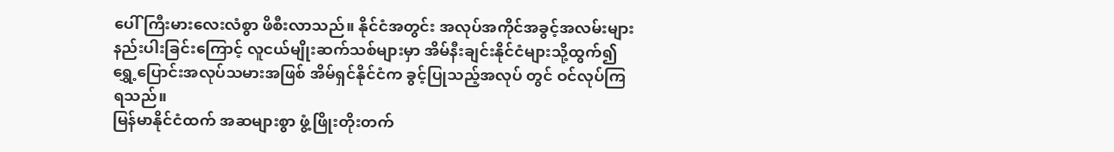ပေါ် ကြီးမားလေးလံစွာ ဖိစီးလာသည်။ နိုင်ငံအတွင်း အလုပ်အကိုင်အခွင့်အလမ်းများ နည်းပါးခြင်းကြောင့် လူငယ်မျိုးဆက်သစ်များမှာ အိမ်နီးချင်းနိုင်ငံများသို့ထွက်၍ ရွှေ့ပြောင်းအလုပ်သမားအဖြစ် အိမ်ရှင်နိုင်ငံက ခွင့်ပြုသည့်အလုပ် တွင် ဝင်လုပ်ကြရသည်။
မြန်မာနိုင်ငံထက် အဆများစွာ ဖွံ့ဖြိုးတိုးတက်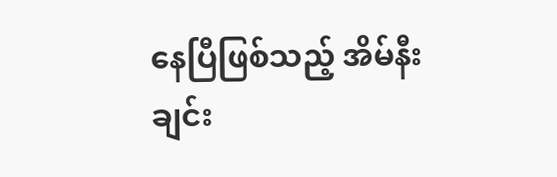နေပြီဖြစ်သည့် အိမ်နီးချင်း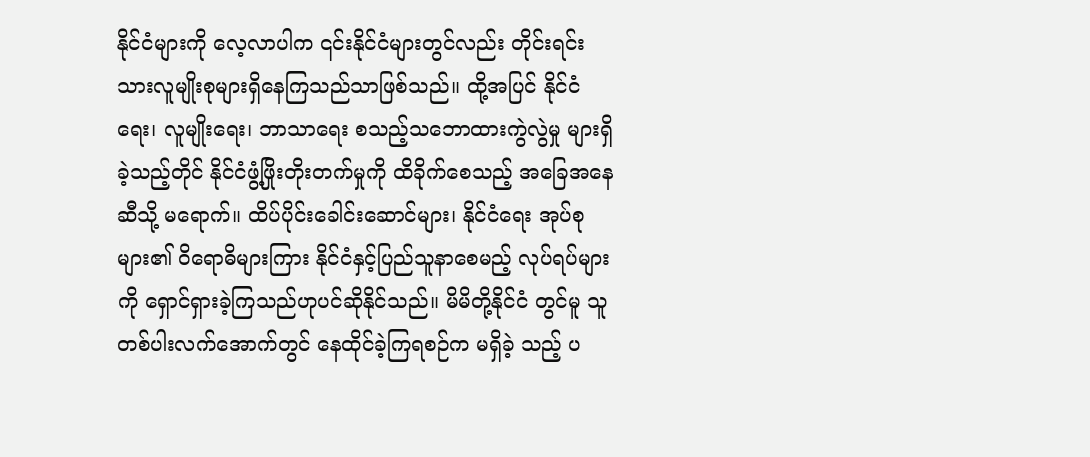နိုင်ငံများကို လေ့လာပါက ၎င်းနိုင်ငံများတွင်လည်း တိုင်းရင်းသားလူမျိုးစုများရှိနေကြသည်သာဖြစ်သည်။ ထို့အပြင် နိုင်ငံရေး၊ လူမျိုးရေး၊ ဘာသာရေး စသည့်သဘောထားကွဲလွဲမှု များရှိခဲ့သည့်တိုင် နိုင်ငံဖွံ့ဖြိုးတိုးတက်မှုကို ထိခိုက်စေသည့် အခြေအနေဆီသို့ မရောက်။ ထိပ်ပိုင်းခေါင်းဆောင်များ၊ နိုင်ငံရေး အုပ်စုများ၏ ဝိရောဓိများကြား နိုင်ငံနှင့်ပြည်သူနာစေမည့် လုပ်ရပ်များကို ရှောင်ရှားခဲ့ကြသည်ဟုပင်ဆိုနိုင်သည်။ မိမိတို့နိုင်ငံ တွင်မူ သူတစ်ပါးလက်အောက်တွင် နေထိုင်ခဲ့ကြရစဉ်က မရှိခဲ့ သည့် ပ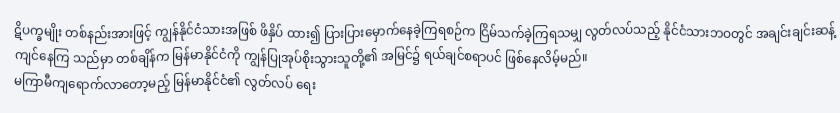ဋိပက္ခမျိုး တစ်နည်းအားဖြင့် ကျွန်နိုင်ငံသားအဖြစ် ဖိနှိပ် ထား၍ ပြားပြားမှောက်နေခဲ့ကြရစဉ်က ငြိမ်သက်ခဲ့ကြရသမျှ လွတ်လပ်သည့် နိုင်ငံသားဘဝတွင် အချင်းချင်းဆန့်ကျင်နေကြ သည်မှာ တစ်ချိန်က မြန်မာနိုင်ငံကို ကျွန်ပြုအုပ်စိုးသွားသူတို့၏ အမြင်၌ ရယ်ချင်စရာပင် ဖြစ်နေလိမ့်မည်။
မကြာမီကျရောက်လာတော့မည့် မြန်မာနိုင်ငံ၏ လွတ်လပ် ရေး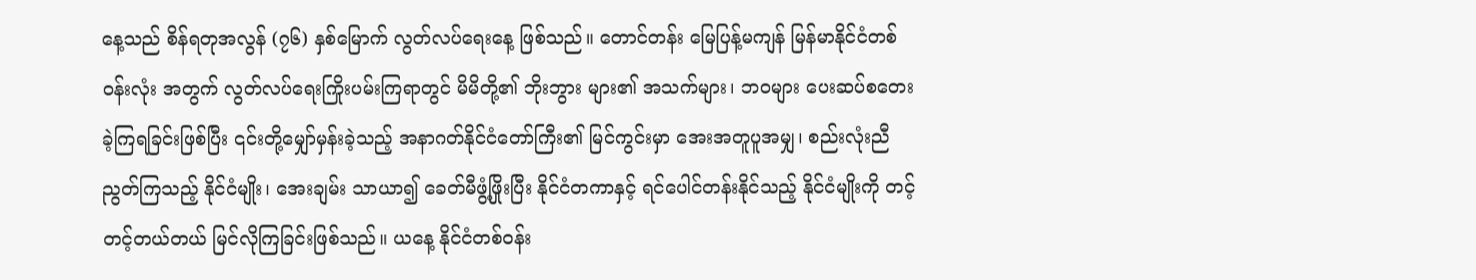နေ့သည် စိန်ရတုအလွန် (၇၆) နှစ်မြောက် လွတ်လပ်ရေးနေ့ ဖြစ်သည်။ တောင်တန်း မြေပြန့်မကျန် မြန်မာနိုင်ငံတစ်ဝန်းလုံး အတွက် လွတ်လပ်ရေးကြိုးပမ်းကြရာတွင် မိမိတို့၏ ဘိုးဘွား များ၏ အသက်များ၊ ဘဝများ ပေးဆပ်စတေးခဲ့ကြရခြင်းဖြစ်ပြီး ၎င်းတို့မျှော်မှန်းခဲ့သည့် အနာဂတ်နိုင်ငံတော်ကြီး၏ မြင်ကွင်းမှာ အေးအတူပူအမျှ၊ စည်းလုံးညီညွတ်ကြသည့် နိုင်ငံမျိုး၊ အေးချမ်း သာယာ၍ ခေတ်မီဖွံ့ဖြိုးပြီး နိုင်ငံတကာနှင့် ရင်ပေါင်တန်းနိုင်သည့် နိုင်ငံမျိုးကို တင့်တင့်တယ်တယ် မြင်လိုကြခြင်းဖြစ်သည်။ ယနေ့ နိုင်ငံတစ်ဝန်း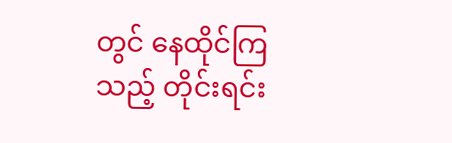တွင် နေထိုင်ကြသည့် တိုင်းရင်း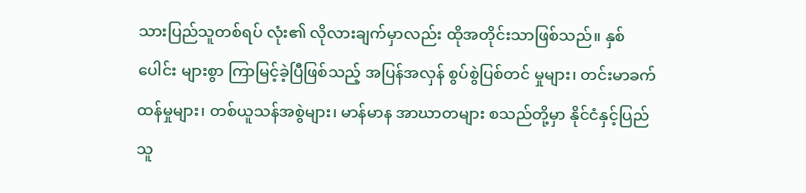သားပြည်သူတစ်ရပ် လုံး၏ လိုလားချက်မှာလည်း ထိုအတိုင်းသာဖြစ်သည်။ နှစ်ပေါင်း များစွာ ကြာမြင့်ခဲ့ပြီဖြစ်သည့် အပြန်အလှန် စွပ်စွဲပြစ်တင် မှုများ၊ တင်းမာခက်ထန်မှုများ၊ တစ်ယူသန်အစွဲများ၊ မာန်မာန အာဃာတများ စသည်တို့မှာ နိုင်ငံနှင့်ပြည်သူ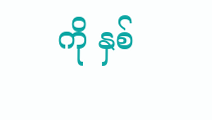ကို နှစ်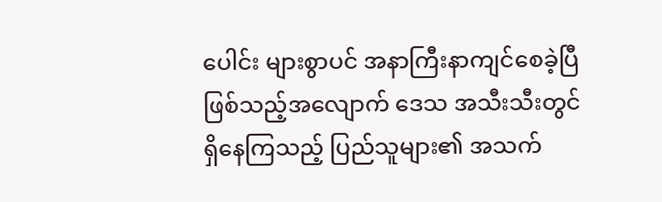ပေါင်း များစွာပင် အနာကြီးနာကျင်စေခဲ့ပြီဖြစ်သည့်အလျောက် ဒေသ အသီးသီးတွင် ရှိနေကြသည့် ပြည်သူများ၏ အသက်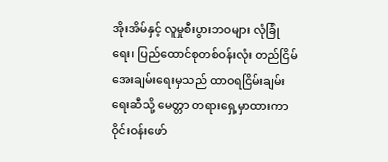အိုးအိမ်နှင့် လူမှုစီးပွားဘဝများ လုံခြုံရေး၊ ပြည်ထောင်စုတစ်ဝန်းလုံး တည်ငြိမ်အေးချမ်းရေးမှသည် ထာဝရငြိမ်းချမ်းရေးဆီသို့ မေတ္တာ တရားရှေ့မှာထားကာ ဝိုင်းဝန်းဖော်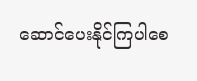ဆောင်ပေးနိုင်ကြပါစေ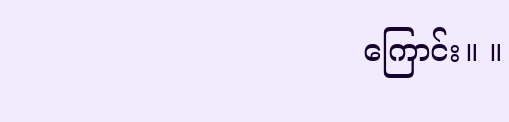ကြောင်း။ ။